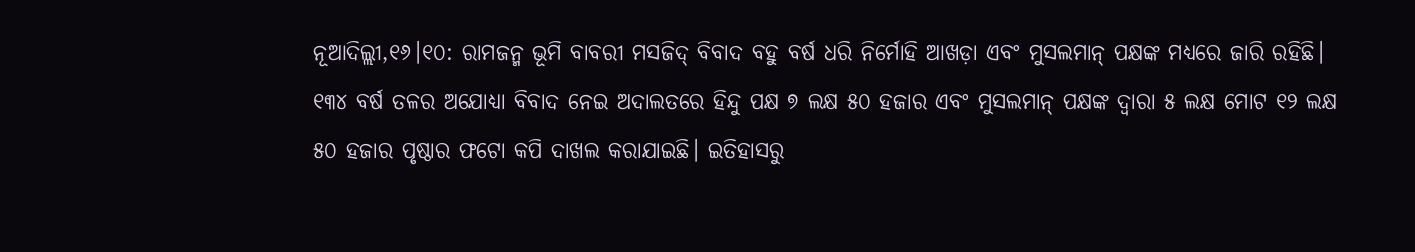ନୂଆଦିଲ୍ଲୀ,୧୬।୧୦: ରାମଜନ୍ମ ଭୂମି ବାବରୀ ମସଜିଦ୍ ବିବାଦ ବହୁ ବର୍ଷ ଧରି ନିର୍ମୋହି ଆଖଡ଼ା ଏବଂ ମୁସଲମାନ୍ ପକ୍ଷଙ୍କ ମଧ୍ୟରେ ଜାରି ରହିଛି। ୧୩୪ ବର୍ଷ ତଳର ଅଯୋଧ୍ୟା ବିବାଦ ନେଇ ଅଦାଲତରେ ହିନ୍ଦୁ ପକ୍ଷ ୭ ଲକ୍ଷ ୫୦ ହଜାର ଏବଂ ମୁସଲମାନ୍ ପକ୍ଷଙ୍କ ଦ୍ୱାରା ୫ ଲକ୍ଷ ମୋଟ ୧୨ ଲକ୍ଷ ୫୦ ହଜାର ପୃଷ୍ଠାର ଫଟୋ କପି ଦାଖଲ କରାଯାଇଛି। ଇତିହାସରୁ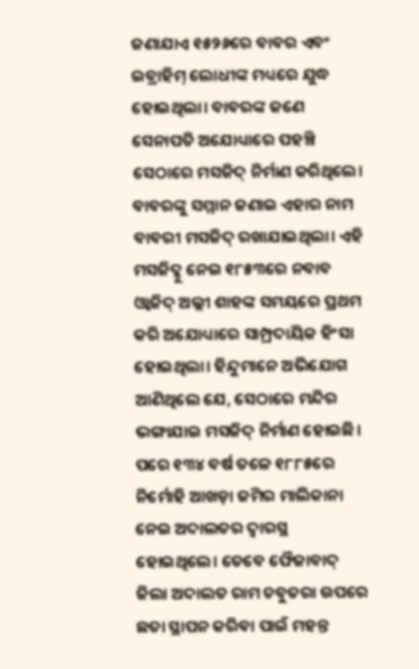ଜଣାଯାଏ ୧୫୨୬ରେ ବାବର ଏବଂ ଇବ୍ରାହିମ୍ ଲୋଧୀଙ୍କ ମଧ୍ୟରେ ଯୁଦ୍ଧ ହୋଇଥିଲା। ବାବରଙ୍କ ଜଣେ ସେନାପତି ଅଯୋଧ୍ୟାରେ ପହଞ୍ଚି ସେଠାରେ ମସଜିଦ୍ ନିର୍ମାଣ କରିଥିଲେ। ବାବରଙ୍କୁ ସମ୍ମାନ ଜଣାଇ ଏହାର ନାମ ବାବରୀ ମସଜିଦ୍ ରଖାଯାଇଥିଲା। ଏହି ମସଜିଦ୍କୁ ନେଇ ୧୮୫୩ରେ ନବାବ ଓ୍ବାଜିଦ୍ ଅଲ୍ଲୀ ଶାହଙ୍କ ସମୟରେ ପ୍ରଥମ କରି ଅଯୋଧ୍ୟାରେ ସାମ୍ପ୍ରଦାୟିକ ହିଂସା ହୋଇଥିଲା। ହିନ୍ଦୁମାନେ ଅଭିଯୋଗ ଆଣିଥିଲେ ଯେ, ସେଠାରେ ମନ୍ଦିର ଭଙ୍ଗାଯାଇ ମସଜିଦ୍ ନିର୍ମାଣ ହୋଇଛି। ପରେ ୧୩୪ ବର୍ଷ ତଳେ ୧୮୮୫ରେ ନିର୍ମୋହି ଆଖଡ଼ା ଜମିର ମାଲିକାନା ନେଇ ଅଦାଲତର ଦ୍ୱାରସ୍ଥ ହୋଇଥିଲେ। ତେବେ ଫୈଜାବାଦ୍ ଜିଲା ଅଦାଲତ ରାମ ଚବୁତରା ଉପରେ ଛତା ସ୍ଥାପନ କରିବା ପାଇଁ ମହନ୍ତ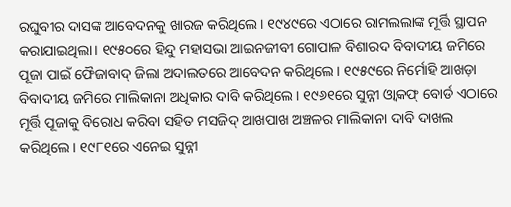ରଘୁବୀର ଦାସଙ୍କ ଆବେଦନକୁ ଖାରଜ କରିଥିଲେ। ୧୯୪୯ରେ ଏଠାରେ ରାମଲଲାଙ୍କ ମୂର୍ତ୍ତି ସ୍ଥାପନ କରାଯାଇଥିଲା। ୧୯୫୦ରେ ହିନ୍ଦୁ ମହାସଭା ଆଇନଜୀବୀ ଗୋପାଳ ବିଶାରଦ ବିବାଦୀୟ ଜମିରେ ପୂଜା ପାଇଁ ଫୈଜାବାଦ୍ ଜିଲା ଅଦାଲତରେ ଆବେଦନ କରିଥିଲେ। ୧୯୫୯ରେ ନିର୍ମୋହି ଆଖଡ଼ା ବିବାଦୀୟ ଜମିରେ ମାଲିକାନା ଅଧିକାର ଦାବି କରିଥିଲେ। ୧୯୬୧ରେ ସୁନ୍ନୀ ଓ୍ବାକଫ୍ ବୋର୍ଡ ଏଠାରେ ମୂର୍ତ୍ତି ପୂଜାକୁ ବିରୋଧ କରିବା ସହିତ ମସଜିଦ୍ ଆଖପାଖ ଅଞ୍ଚଳର ମାଲିକାନା ଦାବି ଦାଖଲ କରିଥିଲେ। ୧୯୮୧ରେ ଏନେଇ ସୁନ୍ନୀ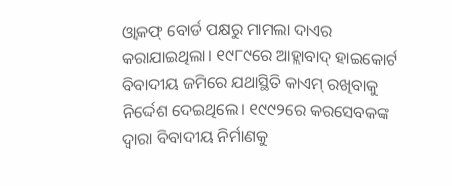ଓ୍ବାକଫ୍ ବୋର୍ଡ ପକ୍ଷରୁ ମାମଲା ଦାଏର କରାଯାଇଥିଲା। ୧୯୮୯ରେ ଆହ୍ଲାବାଦ୍ ହାଇକୋର୍ଟ ବିବାଦୀୟ ଜମିରେ ଯଥାସ୍ଥିତି କାଏମ୍ ରଖିବାକୁ ନିର୍ଦ୍ଦେଶ ଦେଇଥିଲେ। ୧୯୯୨ରେ କରସେବକଙ୍କ ଦ୍ୱାରା ବିବାଦୀୟ ନିର୍ମାଣକୁ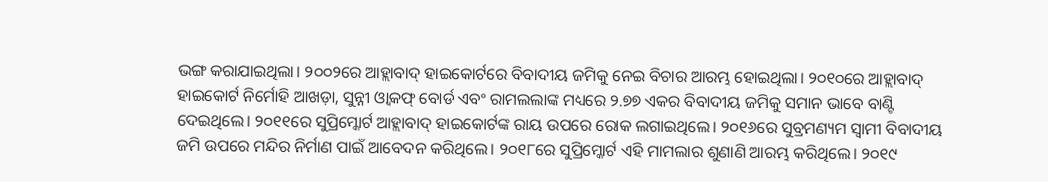ଭଙ୍ଗ କରାଯାଇଥିଲା। ୨୦୦୨ରେ ଆହ୍ଲାବାଦ୍ ହାଇକୋର୍ଟରେ ବିବାଦୀୟ ଜମିକୁ ନେଇ ବିଚାର ଆରମ୍ଭ ହୋଇଥିଲା। ୨୦୧୦ରେ ଆହ୍ଲାବାଦ୍ ହାଇକୋର୍ଟ ନିର୍ମୋହି ଆଖଡ଼ା, ସୁନ୍ନୀ ଓ୍ବାକଫ୍ ବୋର୍ଡ ଏବଂ ରାମଲଲାଙ୍କ ମଧ୍ୟରେ ୨.୭୭ ଏକର ବିବାଦୀୟ ଜମିକୁ ସମାନ ଭାବେ ବାଣ୍ଟି ଦେଇଥିଲେ। ୨୦୧୧ରେ ସୁପ୍ରିମ୍କୋର୍ଟ ଆହ୍ଲାବାଦ୍ ହାଇକୋର୍ଟଙ୍କ ରାୟ ଉପରେ ରୋକ ଲଗାଇଥିଲେ। ୨୦୧୬ରେ ସୁବ୍ରମଣ୍ୟମ ସ୍ବାମୀ ବିବାଦୀୟ ଜମି ଉପରେ ମନ୍ଦିର ନିର୍ମାଣ ପାଇଁ ଆବେଦନ କରିଥିଲେ। ୨୦୧୮ରେ ସୁପ୍ରିମ୍କୋର୍ଟ ଏହି ମାମଲାର ଶୁଣାଣି ଆରମ୍ଭ କରିଥିଲେ। ୨୦୧୯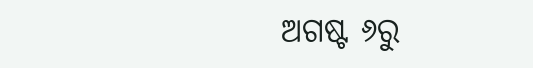ଅଗଷ୍ଟ ୬ରୁ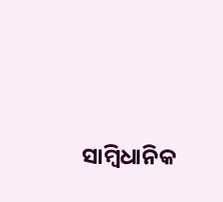ସାମ୍ବିଧାନିକ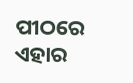ପୀଠରେ ଏହାର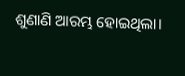ଶୁଣାଣି ଆରମ୍ଭ ହୋଇଥିଲା।